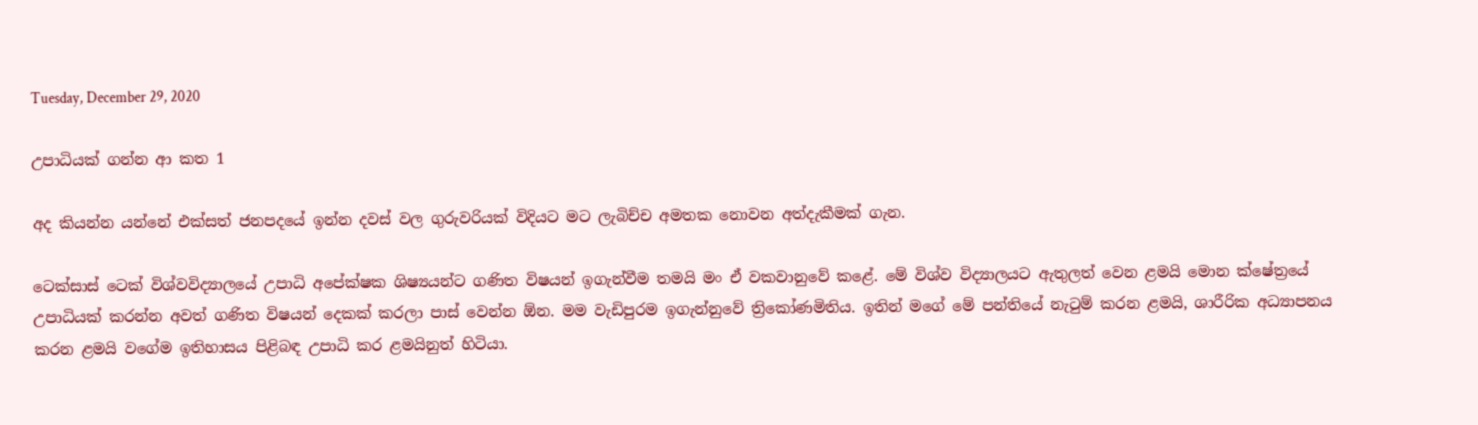Tuesday, December 29, 2020

උපාධියක් ගන්න ආ කත 1

අද කියන්න යන්නේ එක්සත් ජනපදයේ ඉන්න දවස් වල ගුරුවරියක් විදියට මට ලැබිච්ච අමතක නොවන අත්දැකීමක් ගැන.

ටෙක්සාස් ටෙක් විශ්වවිද්‍යාලයේ උපාධි අපේක්ෂක ශිෂ්‍යයන්ට ගණිත විෂයන් ඉගැන්වීම තමයි මං ඒ වකවානුවේ කළේ. මේ විශ්ව විද්‍යාලයට ඇතුලත් වෙන ළමයි මොන ක්ෂේත්‍රයේ උපාධියක් කරන්න අවත් ගණිත විෂයන් දෙකක් කරලා පාස් වෙන්න ඕන. මම වැඩිපුරම ඉගැන්නුවේ ත්‍රිකෝණමිතිය. ඉතින් මගේ මේ පන්තියේ නැටුම් කරන ළමයි, ශාරීරික අධ්‍යාපනය කරන ළමයි වගේම ඉතිහාසය පිළිබඳ උපාධි කර ළමයිනුත් හිටියා.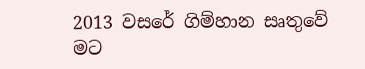2013 වසරේ ගිම්හාන සෘතුවේ මට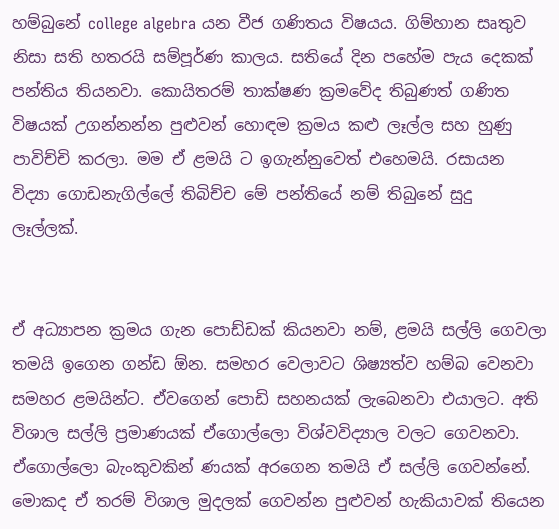හම්බුනේ college algebra යන වීජ ගණිතය විෂයය. ගිම්හාන සෘතුව නිසා සති හතරයි සම්පූර්ණ කාලය. සතියේ දින පහේම පැය දෙකක් පන්තිය තියනවා. කොයිතරම් තාක්ෂණ ක්‍රමවේද තිබුණත් ගණිත විෂයක් උගන්නන්න පුළුවන් හොඳම ක්‍රමය කළු ලෑල්ල සහ හුණු පාවිච්චි කරලා. මම ඒ ළමයි ට ඉගැන්නුවෙත් එහෙමයි. රසායන විද්‍යා ගොඩනැගිල්ලේ තිබිච්ච මේ පන්තියේ නම් තිබුනේ සුදු ලෑල්ලක්.


ඒ අධ්‍යාපන ක්‍රමය ගැන පොඩ්ඩක් කියනවා නම්, ළමයි සල්ලි ගෙවලා තමයි ඉගෙන ගන්ඩ ඕන. සමහර වෙලාවට ශිෂ්‍යත්ව හම්බ වෙනවා සමහර ළමයින්ට. ඒවගෙන් පොඩි සහනයක් ලැබෙනවා එයාලට. අති විශාල සල්ලි ප්‍රමාණයක් ඒගොල්ලො විශ්වවිද්‍යාල වලට ගෙවනවා. ඒගොල්ලො බැංකුවකින් ණයක් අරගෙන තමයි ඒ සල්ලි ගෙවන්නේ. මොකද ඒ තරම් විශාල මුදලක් ගෙවන්න පුළුවන් හැකියාවක් තියෙන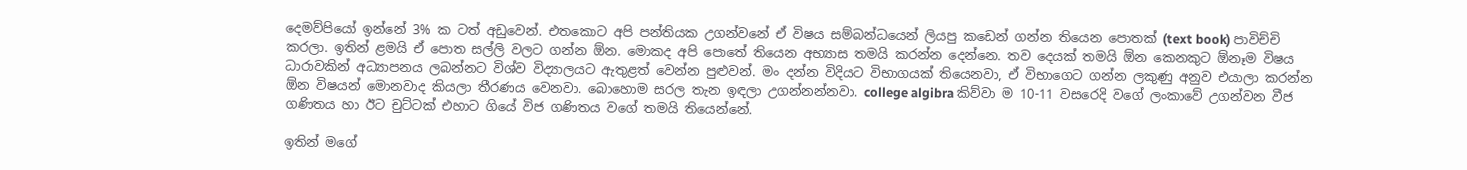දෙමව්පියෝ ඉන්නේ 3% ක ටත් අඩුවෙන්. එතකොට අපි පන්තියක උගන්වනේ ඒ විෂය සම්බන්ධයෙන් ලියපු කඩෙන් ගන්න තියෙන පොතක් (text book) පාවිච්චි කරලා. ඉතින් ළමයි ඒ පොත සල්ලි වලට ගන්න ඕන. මොකද අපි පොතේ තියෙන අභ්‍යාස තමයි කරන්න දෙන්නෙ. තව දෙයක් තමයි ඕන කෙනකුට ඕනෑම විෂය ධාරාවකින් අධ්‍යාපනය ලබන්නට විශ්ව විද්‍යාලයට ඇතුළත් වෙන්න පුළුවන්. මං දන්න විදියට විභාගයක් තියෙනවා, ඒ විභාගෙට ගන්න ලකුණු අනුව එයාලා කරන්න ඕන විෂයන් මොනවාද කියලා තීරණය වෙනවා. බොහොම සරල තැන ඉඳලා උගන්නන්නවා. college algibra කිව්වා ම 10-11 වසරෙදි වගේ ලංකාවේ උගන්වන වීජ ගණිතය හා ඊට චුට්ටක් එහාට ගියේ විජ ගණිතය වගේ තමයි තියෙන්නේ.

ඉතින් මගේ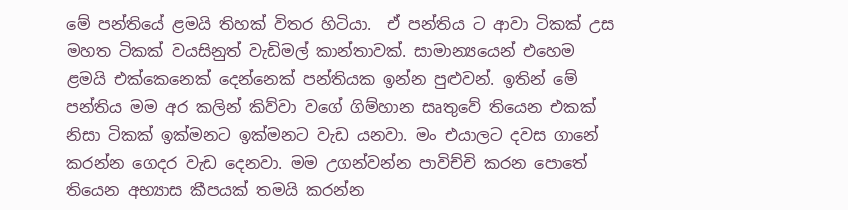මේ පන්තියේ ළමයි තිහක් විතර හිටියා.  ඒ පන්තිය ට ආවා ටිකක් උස මහත ටිකක් වයසිනුත් වැඩිමල් කාන්තාවක්. සාමාන්‍යයෙන් එහෙම ළමයි එක්කෙනෙක් දෙන්නෙක් පන්තියක ඉන්න පුළුවන්. ඉතින් මේ පන්තිය මම අර කලින් කිව්වා වගේ ගිම්හාන සෘතුවේ තියෙන එකක් නිසා ටිකක් ඉක්මනට ඉක්මනට වැඩ යනවා. මං එයාලට දවස ගානේ කරන්න ගෙදර වැඩ දෙනවා. මම උගන්වන්න පාවිච්චි කරන පොතේ තියෙන අභ්‍යාස කීපයක් තමයි කරන්න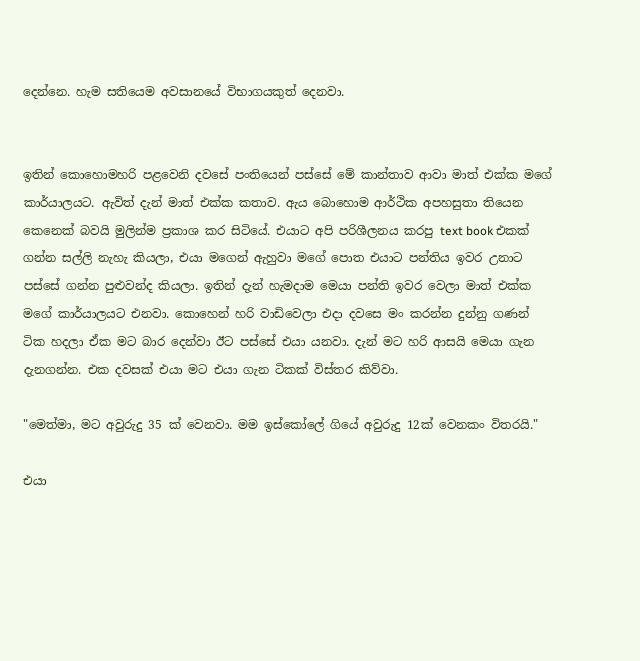දෙන්නෙ. හැම සතියෙම අවසානයේ විභාගයකුත් දෙනවා.


ඉතින් කොහොමහරි පළවෙනි දවසේ පංතියෙන් පස්සේ මේ කාන්තාව ආවා මාත් එක්ක මගේ කාර්යාලයට. ඇවිත් දැන් මාත් එක්ක කතාව. ඇය බොහොම ආර්ථික අපහසුතා තියෙන කෙනෙක් බවයි මුලින්ම ප්‍රකාශ කර සිටියේ. එයාට අපි පරිශීලනය කරපු text book එකක් ගන්න සල්ලි නැහැ කියලා, එයා මගෙන් ඇහුවා මගේ පොත එයාට පන්තිය ඉවර උනාට පස්සේ ගන්න පුළුවන්ද කියලා. ඉතින් දැන් හැමදාම මෙයා පන්ති ඉවර වෙලා මාත් එක්ක මගේ කාර්යාලයට එනවා. කොහෙන් හරි වාඩිවෙලා එදා දවසෙ මං කරන්න දුන්නු ගණන් ටික හදලා ඒක මට බාර දෙන්වා ඊට පස්සේ එයා යනවා. දැන් මට හරි ආසයි මෙයා ගැන දැනගන්න. එක දවසක් එයා මට එයා ගැන ටිකක් විස්තර කිව්වා.

"මෙත්මා, මට අවුරුදු 35 ක් වෙනවා. මම ඉස්කෝලේ ගියේ අවුරුදු 12ක් වෙනකං විතරයි."

එයා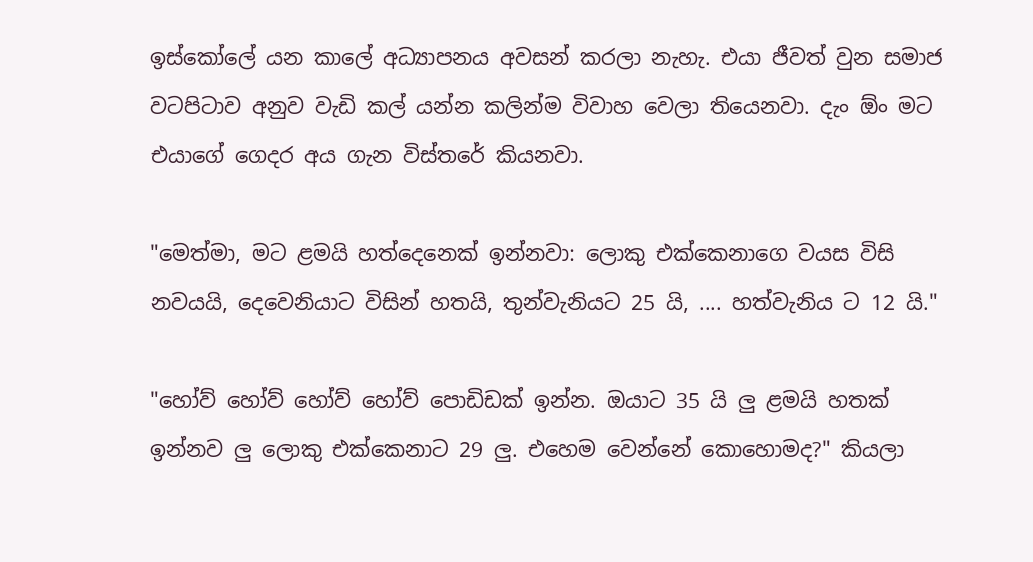ඉස්කෝලේ යන කාලේ අධ්‍යාපනය අවසන් කරලා නැහැ. එයා ජීවත් වුන සමාජ වටපිටාව අනුව වැඩි කල් යන්න කලින්ම විවාහ වෙලා තියෙනවා. දැං ඕං මට එයාගේ ගෙදර අය ගැන විස්තරේ කියනවා.

"මෙත්මා, මට ළමයි හත්දෙනෙක් ඉන්නවා: ලොකු එක්කෙනාගෙ වයස විසි නවයයි, දෙවෙනියාට විසින් හතයි, තුන්වැනියට 25 යි, .... හත්වැනිය ට 12 යි."

"හෝව් හෝව් හෝව් හෝව් පොඩිඩක් ඉන්න. ඔයාට 35 යි ලු ළමයි හතක් ඉන්නව ලු ලොකු එක්කෙනාට 29 ලු. එහෙම වෙන්නේ කොහොමද?" කියලා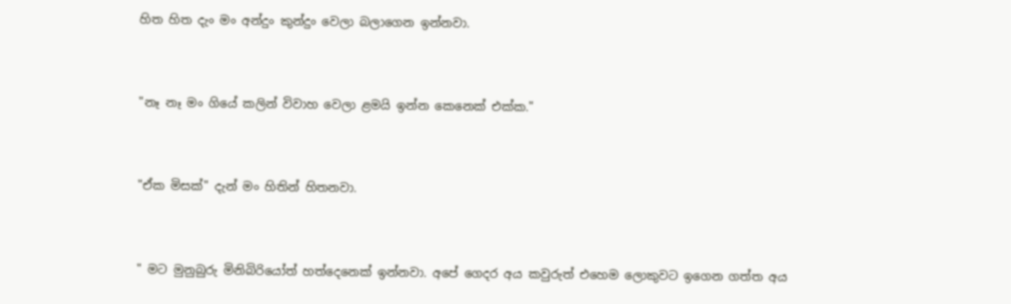හිත හිත දැං මං අන්දුං කුන්දුං වෙලා බලාගෙන ඉන්නවා.


"නෑ නෑ මං ගියේ කලින් විවාහ වෙලා ළමයි ඉන්න කෙනෙක් එක්ක."


"ඒක මිසක්" දැන් මං හිතින් හිතනවා.


" මට මුනුබුරු මිනිබිරියෝත් හත්දෙනෙක් ඉන්නවා. අපේ ගෙදර අය කවුරුත් එහෙම ලොකුවට ඉගෙන ගත්ත අය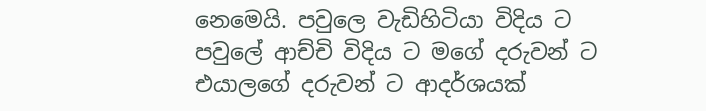නෙමෙයි. පවුලෙ වැඩිහිටියා විදිය ට පවුලේ ආච්චි විදිය ට මගේ දරුවන් ට එයාලගේ දරුවන් ට ආදර්ශයක්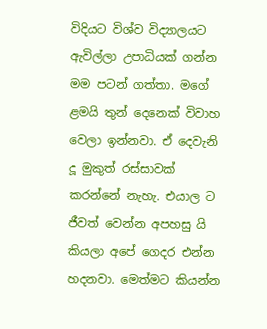විදියට විශ්ව විද්‍යාලයට ඇවිල්ලා උපාධියක් ගන්න මම පටන් ගත්තා. මගේ ළමයි තුන් දෙනෙක් විවාහ වෙලා ඉන්නවා. ඒ දෙවැනි දූ මුකුත් රස්සාවක් කරන්නේ නැහැ. එයාල ට ජීවත් වෙන්න අපහසු යි කියලා අපේ ගෙදර එන්න හදනවා. මෙත්මට කියන්න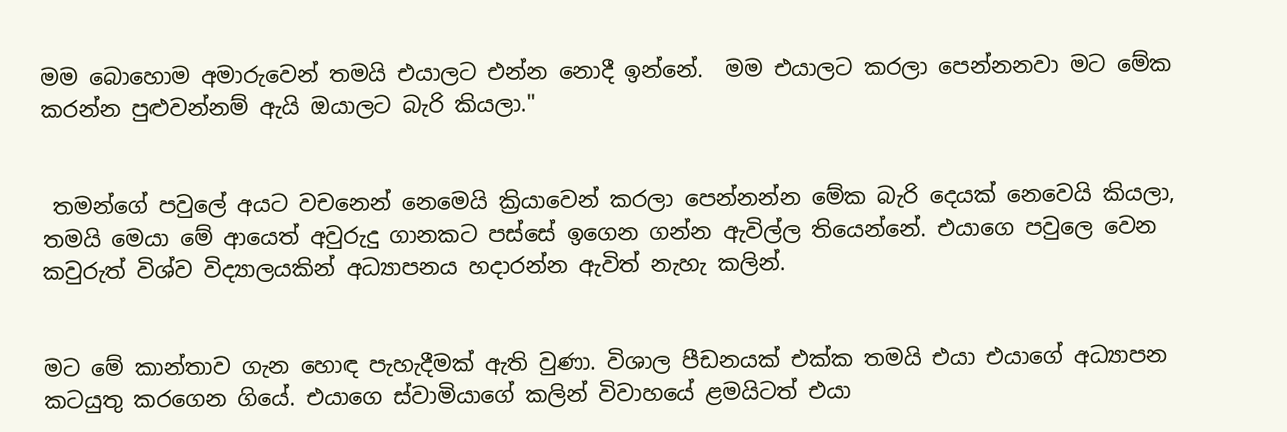මම බොහොම අමාරුවෙන් තමයි එයාලට එන්න නොදී ඉන්නේ.  මම එයාලට කරලා පෙන්නනවා මට මේක කරන්න පුළුවන්නම් ඇයි ඔයාලට බැරි කියලා."


 තමන්ගේ පවුලේ අයට වචනෙන් නෙමෙයි ක්‍රියාවෙන් කරලා පෙන්නන්න මේක බැරි දෙයක් නෙවෙයි කියලා, තමයි මෙයා මේ ආයෙත් අවුරුදු ගානකට පස්සේ ඉගෙන ගන්න ඇවිල්ල තියෙන්නේ. එයාගෙ පවුලෙ වෙන කවුරුත් විශ්ව විද්‍යාලයකින් අධ්‍යාපනය හදාරන්න ඇවිත් නැහැ කලින්.


මට මේ කාන්තාව ගැන හොඳ පැහැදීමක් ඇති වුණා. විශාල පීඩනයක් එක්ක තමයි එයා එයාගේ අධ්‍යාපන කටයුතු කරගෙන ගියේ. එයාගෙ ස්වාමියාගේ කලින් විවාහයේ ළමයිටත් එයා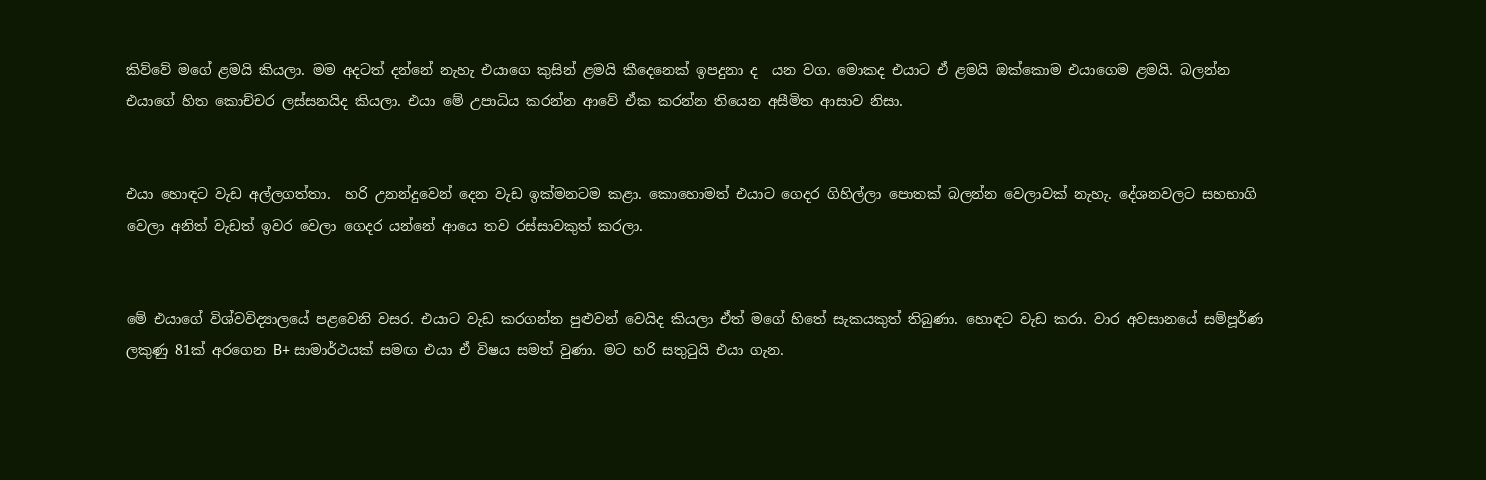කිව්වේ මගේ ළමයි කියලා. මම අදටත් දන්නේ නැහැ එයාගෙ කුසින් ළමයි කීදෙනෙක් ඉපදුනා ද  යන වග. මොකද එයාට ඒ ළමයි ඔක්කොම එයාගෙම ළමයි. බලන්න එයාගේ හිත කොච්චර ලස්සනයිද කියලා. එයා මේ උපාධිය කරන්න ආවේ ඒක කරන්න තියෙන අසීමිත ආසාව නිසා.


එයා හොඳට වැඩ අල්ලගත්තා.  හරි උනන්දුවෙන් දෙන වැඩ ඉක්මනටම කළා. කොහොමත් එයාට ගෙදර ගිහිල්ලා පොතක් බලන්න වෙලාවක් නැහැ. දේශනවලට සහභාගි වෙලා අනිත් වැඩත් ඉවර වෙලා ගෙදර යන්නේ ආයෙ තව රස්සාවකුත් කරලා.


මේ එයාගේ විශ්වවිද්‍යාලයේ පළවෙනි වසර. එයාට වැඩ කරගන්න පුළුවන් වෙයිද කියලා ඒත් මගේ හිතේ සැකයකුත් තිබුණා. හොඳට වැඩ කරා. වාර අවසානයේ සම්පූර්ණ ලකුණු 81ක් අරගෙන B+ සාමාර්ථයක් සමඟ එයා ඒ විෂය සමත් වුණා. මට හරි සතුටුයි එයා ගැන.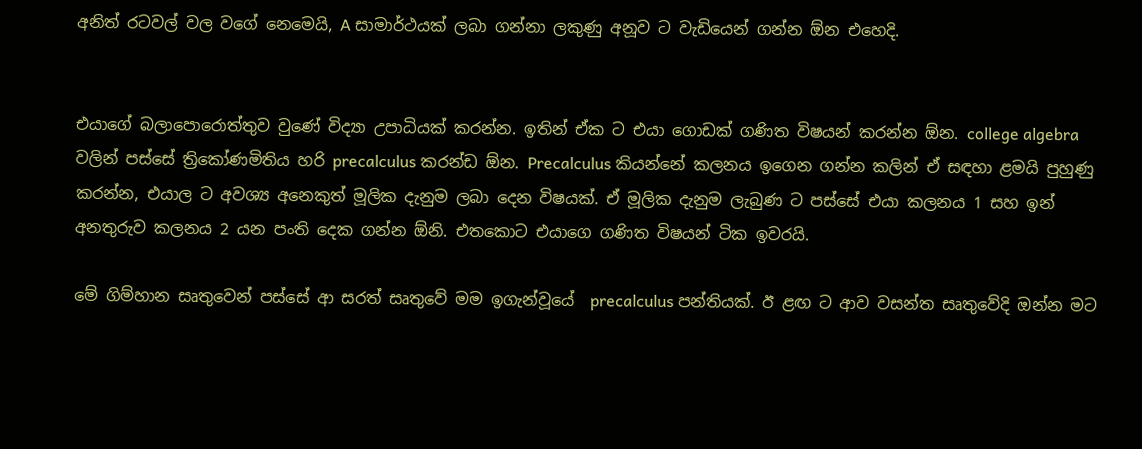අනිත් රටවල් වල වගේ නෙමෙයි, A සාමාර්ථයක් ලබා ගන්නා ලකුණු අනූව ට වැඩියෙන් ගන්න ඕන එහෙදි.


එයාගේ බලාපොරොත්තුව වුණේ විද්‍යා උපාධියක් කරන්න. ඉතින් ඒක ට එයා ගොඩක් ගණිත විෂයන් කරන්න ඕන. college algebra වලින් පස්සේ ත්‍රිකෝණමිතිය හරි precalculus කරන්ඩ ඕන. Precalculus කියන්නේ කලනය ඉගෙන ගන්න කලින් ඒ සඳහා ළමයි පුහුණු කරන්න, එයාල ට අවශ්‍ය අනෙකුත් මූලික දැනුම ලබා දෙන විෂයක්. ඒ මූලික දැනුම ලැබුණ ට පස්සේ එයා කලනය 1 සහ ඉන් අනතුරුව කලනය 2 යන පංති දෙක ගන්න ඕනි. එතකොට එයාගෙ ගණිත විෂයන් ටික ඉවරයි.

මේ ගිම්හාන සෘතුවෙන් පස්සේ ආ සරත් සෘතුවේ මම ඉගැන්වූයේ  precalculus පන්තියක්. ඊ ළඟ ට ආව වසන්ත සෘතුවේදි ඔන්න මට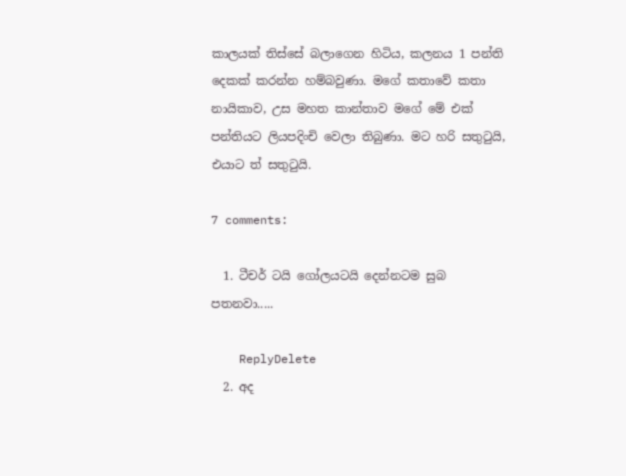කාලයක් තිස්සේ බලාගෙන හිටිය, කලනය 1 පන්ති දෙකක් කරන්න හම්බවුණා. මගේ කතාවේ කතා නායිකාව, උස මහත කාන්තාව මගේ මේ එක් පන්තියට ලියපදිංචි වෙලා තිබුණා. මට හරි සතුටුයි, එයාට ත් සතුටුයි.

7 comments:

  1. ටීචර් ටයි ගෝලයටයි දෙන්නටම සුබ පතනවා.....

    ReplyDelete
  2. අද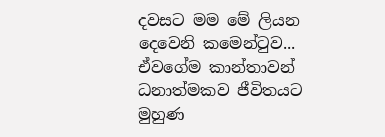දවසට මම මේ ලියන දෙවෙනි කමෙන්ටුව... ඒවගේම කාන්තාවන් ධනාත්මකව ජීවිතයට මුහුණ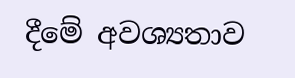දීමේ අවශ්‍යතාව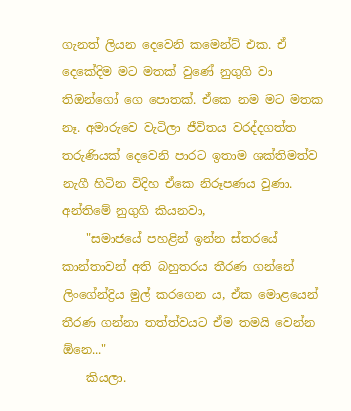ගැනත් ලියන දෙවෙනි කමෙන්ට් එක. ඒ දෙකේදිම මට මතක් වුණේ නුගුගි වා තිඔන්ගෝ ගෙ පොතක්. ඒකෙ නම මට මතක නෑ. අමාරුවෙ වැටිලා ජීවිතය වරද්දගත්ත තරුණියක් දෙවෙනි පාරට ඉතාම ශක්තිමත්ව නැගී හිටින විදිහ ඒකෙ නිරූපණය වුණා. අන්තිමේ නුගුගි කියනවා,
    "සමාජයේ පහළින් ඉන්න ස්තරයේ කාන්තාවන් අති බහුතරය තීරණ ගන්නේ ලිංගේන්ද්‍රිය මුල් කරගෙන ය, ඒක මොළයෙන් තීරණ ගන්නා තත්ත්වයට ඒම තමයි වෙන්න ඕනෙ..."
    කියලා.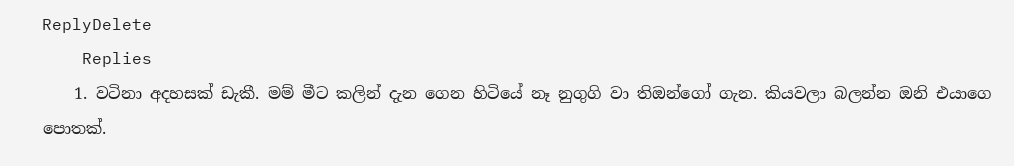ReplyDelete
    Replies
    1. වටිනා අදහසක් ඩැකී. මම් මීට කලින් දැන ගෙන හිටියේ නෑ නුගුගි වා තිඔන්ගෝ ගැන. කියවලා බලන්න ඔනි එයාගෙ පොතක්.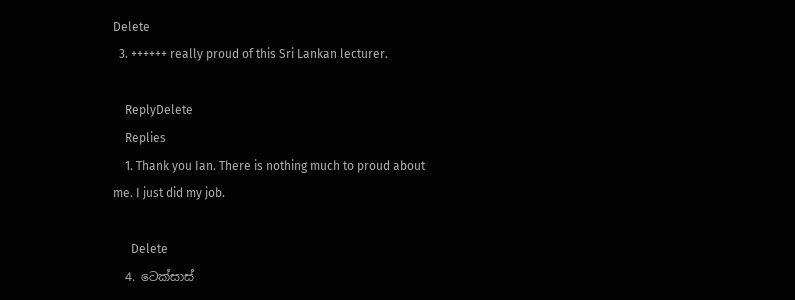Delete
  3. ++++++ really proud of this Sri Lankan lecturer.

    ReplyDelete
    Replies
    1. Thank you Ian. There is nothing much to proud about me. I just did my job.

      Delete
  4. ටෙක්සාස්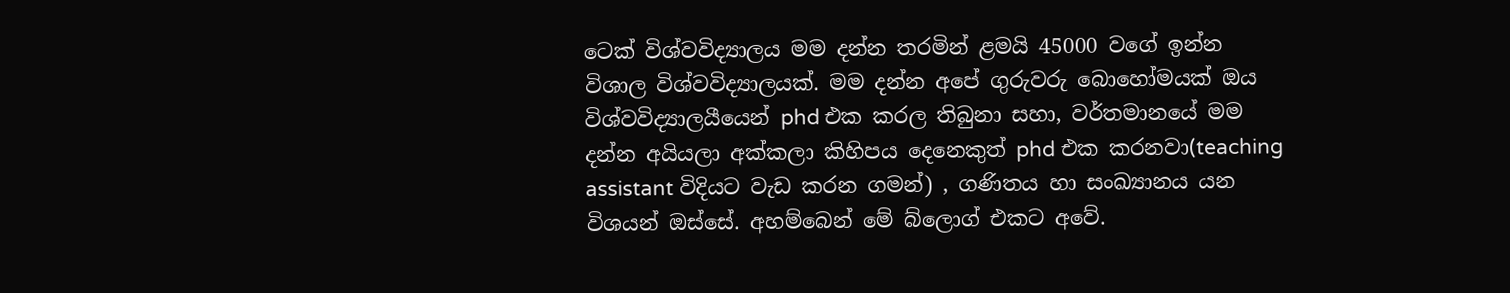ටෙක් විශ්වවිද්‍යාලය මම දන්න තරමින් ළමයි 45000 වගේ ඉන්න විශාල විශ්වවිද්‍යාලයක්. මම දන්න අපේ ගුරුවරු බොහෝමයක් ඔය විශ්වවිද්‍යාලයීයෙන් phd එක කරල තිබුනා සහා, වර්තමානයේ මම දන්න අයියලා අක්කලා කිහිපය දෙනෙකුත් phd එක කරනවා(teaching assistant විදියට වැඩ කරන ගමන්) , ගණිතය හා සංඛ්‍යානය යන විශයන් ඔස්සේ. අහම්බෙන් මේ බ්ලොග් එකට අවේ.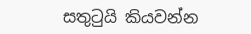සතුටුයි කියවන්න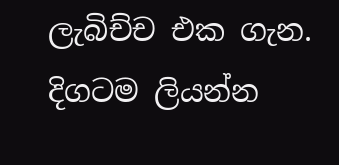ලැබිච්ච එක ගැන. දිගටම ලියන්න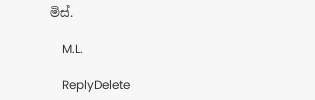මිස්.

    M.L.

    ReplyDelete